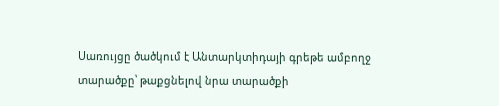Սառույցը ծածկում է Անտարկտիդայի գրեթե ամբողջ տարածքը՝ թաքցնելով նրա տարածքի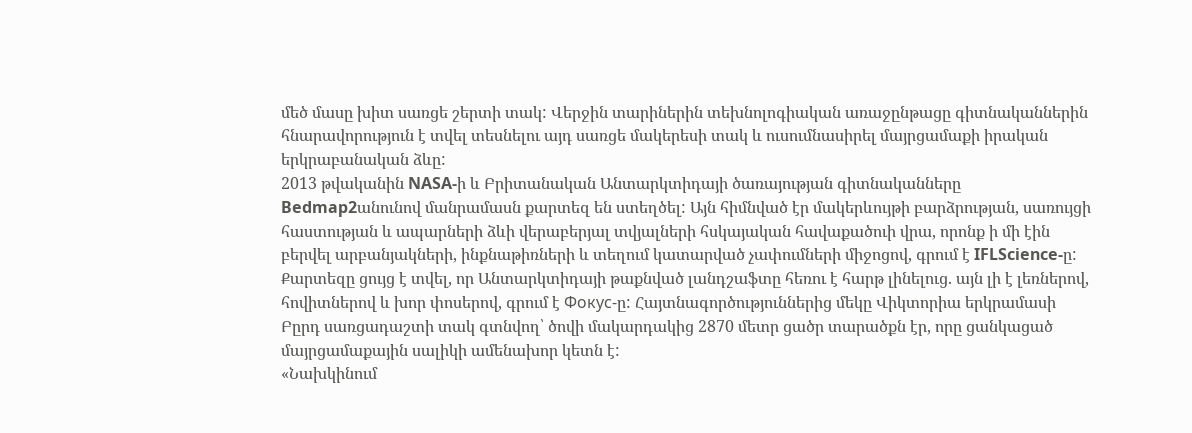մեծ մասը խիտ սառցե շերտի տակ: Վերջին տարիներին տեխնոլոգիական առաջընթացը գիտնականներին հնարավորություն է տվել տեսնելու այդ սառցե մակերեսի տակ և ուսումնասիրել մայրցամաքի իրական երկրաբանական ձևը:
2013 թվականին NASA-ի և Բրիտանական Անտարկտիդայի ծառայության գիտնականները Bedmap2անունով մանրամասն քարտեզ են ստեղծել: Այն հիմնված էր մակերևույթի բարձրության, սառույցի հաստության և ապարների ձևի վերաբերյալ տվյալների հսկայական հավաքածուի վրա, որոնք ի մի էին բերվել արբանյակների, ինքնաթիռների և տեղում կատարված չափումների միջոցով, գրում է IFLScience-ը:
Քարտեզը ցույց է տվել, որ Անտարկտիդայի թաքնված լանդշաֆտը հեռու է հարթ լինելուց. այն լի է լեռներով, հովիտներով և խոր փոսերով, գրում է Фокус-ը: Հայտնագործություններից մեկը Վիկտորիա երկրամասի Բըրդ սառցադաշտի տակ գտնվող՝ ծովի մակարդակից 2870 մետր ցածր տարածքն էր, որը ցանկացած մայրցամաքային սալիկի ամենախոր կետն է:
«Նախկինում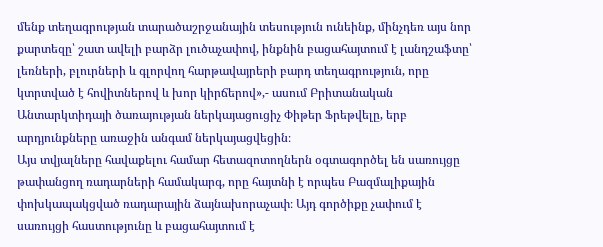մենք տեղագրության տարածաշրջանային տեսություն ունեինք, մինչդեռ այս նոր քարտեզը՝ շատ ավելի բարձր լուծաչափով, ինքնին բացահայտում է լանդշաֆտը՝ լեռների, բլուրների և գլորվող հարթավայրերի բարդ տեղագրություն, որը կտրտված է հովիտներով և խոր կիրճերով»,- ասում Բրիտանական Անտարկտիդայի ծառայության ներկայացուցիչ Փիթեր Ֆրեթվելը, երբ արդյունքները առաջին անգամ ներկայացվեցին։
Այս տվյալները հավաքելու համար հետազոտողներն օգտագործել են սառույցը թափանցող ռադարների համակարգ, որը հայտնի է որպես Բազմալիքային փոխկապակցված ռադարային ձայնախորաչափ։ Այդ գործիքը չափում է սառույցի հաստությունը և բացահայտում է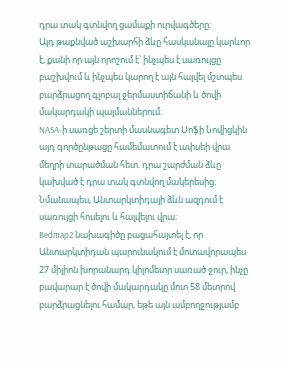դրա տակ գտնվող ցամաքի ուրվագծերը։
Այդ թաքնված աշխարհի ձևը հասկանալը կարևոր է, քանի որ այն որոշում է՝ ինչպես է սառույցը բաշխվում և ինչպես կարող է այն հալվել մշտպես բարձրացող գլոբալ ջերմաստիճանի և ծովի մակարդակի պայմաններում։
NASA-ի սառցե շերտի մասնագետ Սոֆի Նովիցկին այդ գործընթացը համեմատում է ափսեի վրա մեղրի տարածման հետ. դրա շարժման ձևը կախված է դրա տակ գտնվող մակերեսից։ Նմանապես, Անտարկտիդայի ձևն ազդում է սառույցի հոսելու և հալվելու վրա։
Bedmap2 նախագիծը բացահայտել է, որ Անտարկտիդան պարունակում է մոտավորապես 27 միլիոն խորանարդ կիլոմետր սառած ջուր, ինչը բավարար է ծովի մակարդակը մոտ 58 մետրով բարձրացնելու համար, եթե այն ամբողջությամբ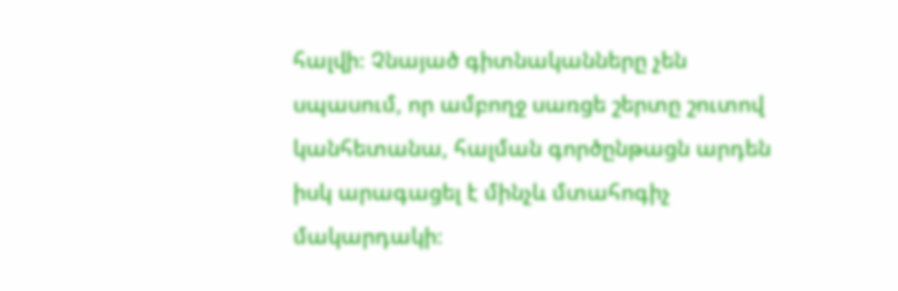հալվի։ Չնայած գիտնականները չեն սպասում, որ ամբողջ սառցե շերտը շուտով կանհետանա, հալման գործընթացն արդեն իսկ արագացել է մինչև մտահոգիչ մակարդակի։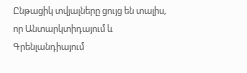Ընթացիկ տվյալները ցույց են տալիս, որ Անտարկտիդայում և Գրենլանդիայում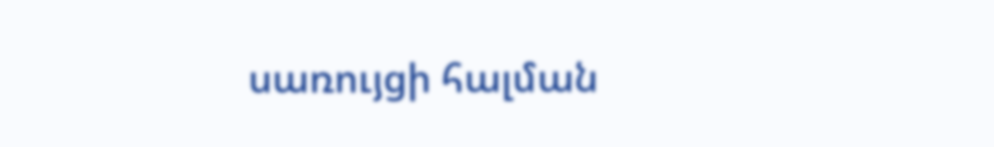սառույցի հալման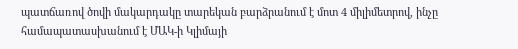պատճառով ծովի մակարդակը տարեկան բարձրանում է մոտ 4 միլիմետրով, ինչը համապատասխանում է ՄԱԿ-ի Կլիմայի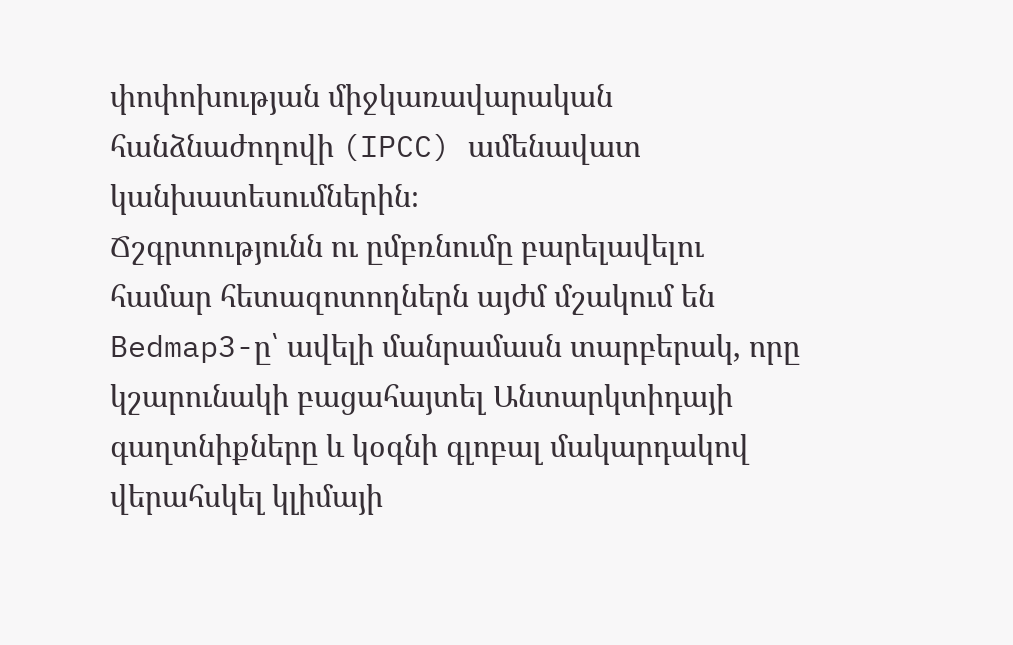փոփոխության միջկառավարական հանձնաժողովի (IPCC) ամենավատ կանխատեսումներին։
Ճշգրտությունն ու ըմբռնումը բարելավելու համար հետազոտողներն այժմ մշակում են Bedmap3-ը՝ ավելի մանրամասն տարբերակ, որը կշարունակի բացահայտել Անտարկտիդայի գաղտնիքները և կօգնի գլոբալ մակարդակով վերահսկել կլիմայի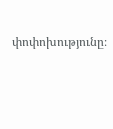փոփոխությունը։